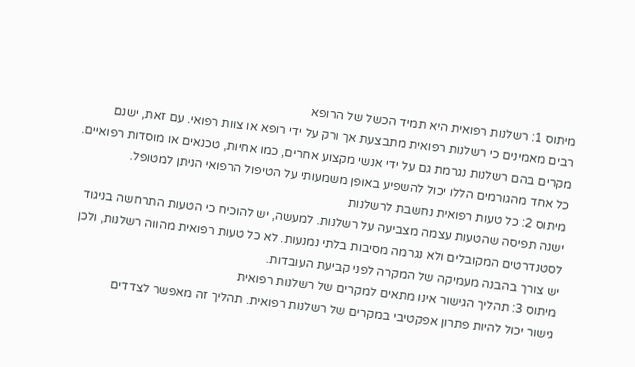מיתוס 1: רשלנות רפואית היא תמיד הכשל של הרופא
רבים מאמינים כי רשלנות רפואית מתבצעת אך ורק על ידי רופא או צוות רפואי. עם זאת, ישנם מקרים בהם רשלנות נגרמת גם על ידי אנשי מקצוע אחרים, כמו אחיות, טכנאים או מוסדות רפואיים. כל אחד מהגורמים הללו יכול להשפיע באופן משמעותי על הטיפול הרפואי הניתן למטופל.
מיתוס 2: כל טעות רפואית נחשבת לרשלנות
ישנה תפיסה שהטעות עצמה מצביעה על רשלנות. למעשה, יש להוכיח כי הטעות התרחשה בניגוד לסטנדרטים המקובלים ולא נגרמה מסיבות בלתי נמנעות. לא כל טעות רפואית מהווה רשלנות, ולכן יש צורך בהבנה מעמיקה של המקרה לפני קביעת העובדות.
מיתוס 3: תהליך הגישור אינו מתאים למקרים של רשלנות רפואית
גישור יכול להיות פתרון אפקטיבי במקרים של רשלנות רפואית. תהליך זה מאפשר לצדדים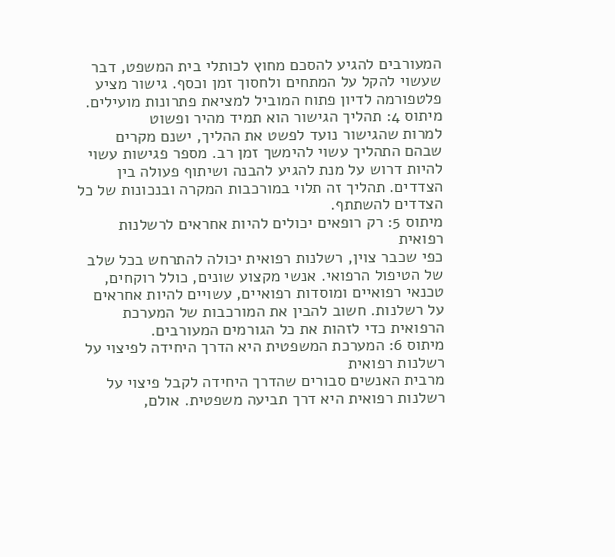המעורבים להגיע להסכם מחוץ לכותלי בית המשפט, דבר שעשוי להקל על המתחים ולחסוך זמן וכסף. גישור מציע פלטפורמה לדיון פתוח המוביל למציאת פתרונות מועילים.
מיתוס 4: תהליך הגישור הוא תמיד מהיר ופשוט
למרות שהגישור נועד לפשט את ההליך, ישנם מקרים שבהם התהליך עשוי להימשך זמן רב. מספר פגישות עשוי להיות דרוש על מנת להגיע להבנה ושיתוף פעולה בין הצדדים. תהליך זה תלוי במורכבות המקרה ובנכונות של כל הצדדים להשתתף.
מיתוס 5: רק רופאים יכולים להיות אחראים לרשלנות רפואית
כפי שכבר צוין, רשלנות רפואית יכולה להתרחש בכל שלב של הטיפול הרפואי. אנשי מקצוע שונים, כולל רוקחים, טכנאי רפואיים ומוסדות רפואיים, עשויים להיות אחראים על רשלנות. חשוב להבין את המורכבות של המערכת הרפואית כדי לזהות את כל הגורמים המעורבים.
מיתוס 6: המערכת המשפטית היא הדרך היחידה לפיצוי על רשלנות רפואית
מרבית האנשים סבורים שהדרך היחידה לקבל פיצוי על רשלנות רפואית היא דרך תביעה משפטית. אולם,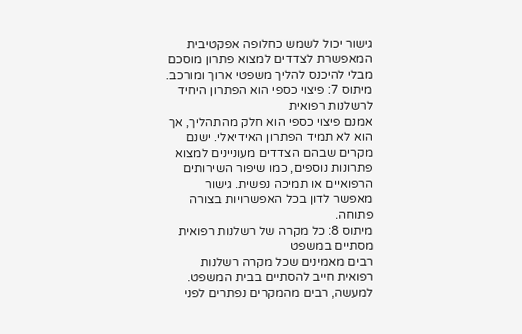גישור יכול לשמש כחלופה אפקטיבית המאפשרת לצדדים למצוא פתרון מוסכם מבלי להיכנס להליך משפטי ארוך ומורכב.
מיתוס 7: פיצוי כספי הוא הפתרון היחיד לרשלנות רפואית
אמנם פיצוי כספי הוא חלק מהתהליך, אך הוא לא תמיד הפתרון האידיאלי. ישנם מקרים שבהם הצדדים מעוניינים למצוא פתרונות נוספים, כמו שיפור השירותים הרפואיים או תמיכה נפשית. גישור מאפשר לדון בכל האפשרויות בצורה פתוחה.
מיתוס 8: כל מקרה של רשלנות רפואית מסתיים במשפט
רבים מאמינים שכל מקרה רשלנות רפואית חייב להסתיים בבית המשפט. למעשה, רבים מהמקרים נפתרים לפני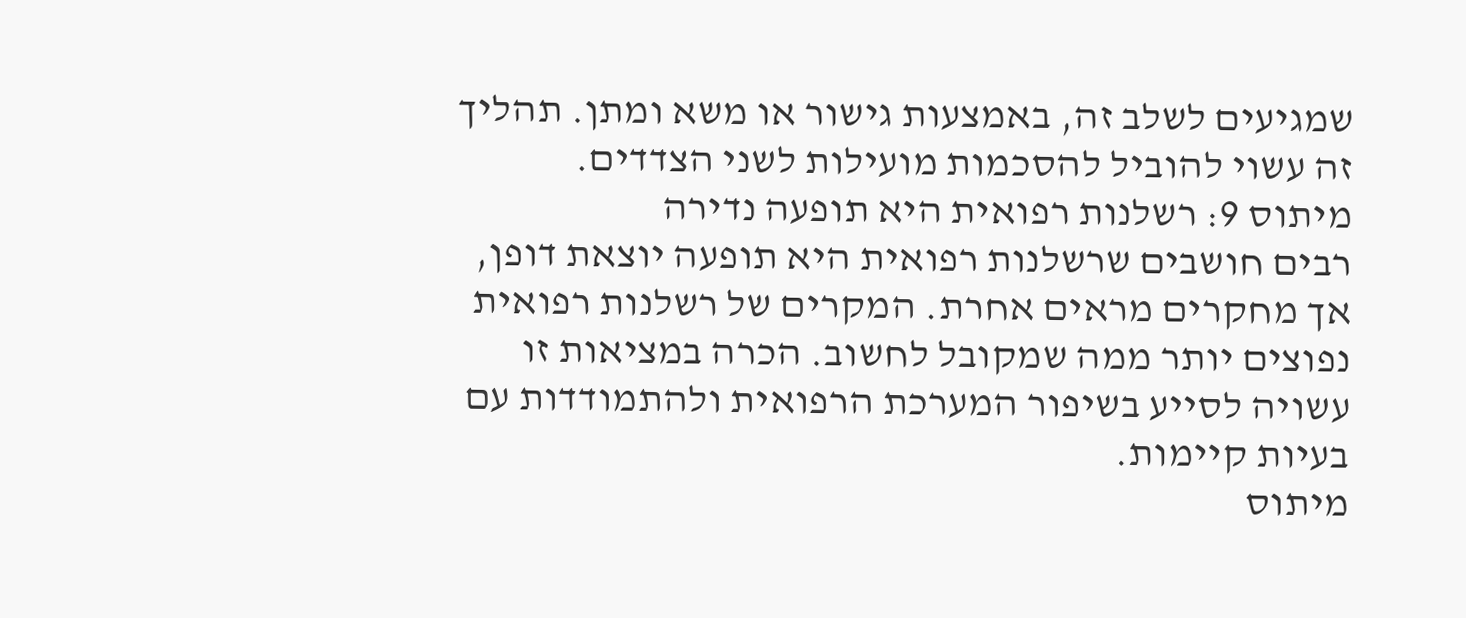שמגיעים לשלב זה, באמצעות גישור או משא ומתן. תהליך זה עשוי להוביל להסכמות מועילות לשני הצדדים.
מיתוס 9: רשלנות רפואית היא תופעה נדירה
רבים חושבים שרשלנות רפואית היא תופעה יוצאת דופן, אך מחקרים מראים אחרת. המקרים של רשלנות רפואית נפוצים יותר ממה שמקובל לחשוב. הכרה במציאות זו עשויה לסייע בשיפור המערכת הרפואית ולהתמודדות עם בעיות קיימות.
מיתוס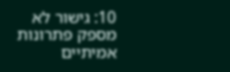10: גישור לא מספק פתרונות אמיתיים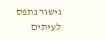גישור נתפס לעיתים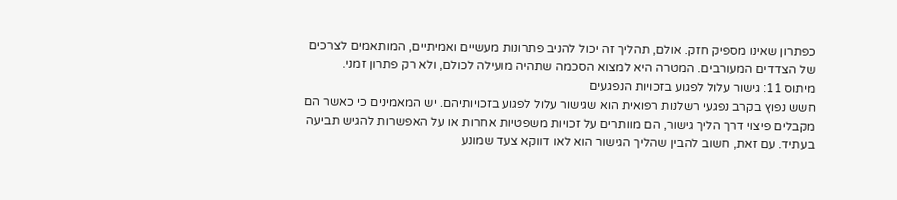כפתרון שאינו מספיק חזק. אולם, תהליך זה יכול להניב פתרונות מעשיים ואמיתיים, המותאמים לצרכים של הצדדים המעורבים. המטרה היא למצוא הסכמה שתהיה מועילה לכולם, ולא רק פתרון זמני.
מיתוס 11: גישור עלול לפגוע בזכויות הנפגעים
חשש נפוץ בקרב נפגעי רשלנות רפואית הוא שגישור עלול לפגוע בזכויותיהם. יש המאמינים כי כאשר הם מקבלים פיצוי דרך הליך גישור, הם מוותרים על זכויות משפטיות אחרות או על האפשרות להגיש תביעה בעתיד. עם זאת, חשוב להבין שהליך הגישור הוא לאו דווקא צעד שמונע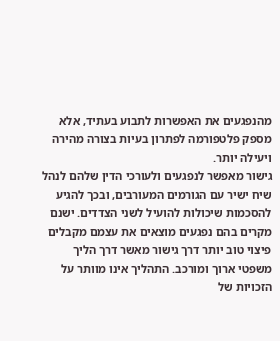מהנפגעים את האפשרות לתבוע בעתיד, אלא מספק פלטפורמה לפתרון בעיות בצורה מהירה ויעילה יותר.
גישור מאפשר לנפגעים ולעורכי הדין שלהם לנהל שיח ישיר עם הגורמים המעורבים, ובכך להגיע להסכמות שיכולות להועיל לשני הצדדים. ישנם מקרים בהם נפגעים מוצאים את עצמם מקבלים פיצוי טוב יותר דרך גישור מאשר דרך הליך משפטי ארוך ומורכב. התהליך אינו מוותר על הזכויות של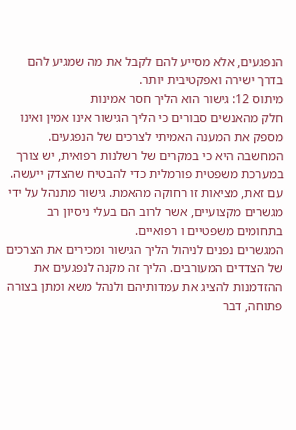הנפגעים, אלא מסייע להם לקבל את מה שמגיע להם בדרך ישירה ואפקטיבית יותר.
מיתוס 12: גישור הוא הליך חסר אמינות
חלק מהאנשים סבורים כי הליך הגישור אינו אמין ואינו מספק את המענה האמיתי לצרכים של הנפגעים. המחשבה היא כי במקרים של רשלנות רפואית, יש צורך במערכת משפטית פורמלית כדי להבטיח שהצדק ייעשה. עם זאת, מציאות זו רחוקה מהאמת. גישור מתנהל על ידי מגשרים מקצועיים, אשר לרוב הם בעלי ניסיון רב בתחומים משפטיים ו רפואיים.
המגשרים נפנים לניהול הליך הגישור ומכירים את הצרכים של הצדדים המעורבים. הליך זה מקנה לנפגעים את ההזדמנות להציג את עמדותיהם ולנהל משא ומתן בצורה פתוחה, דבר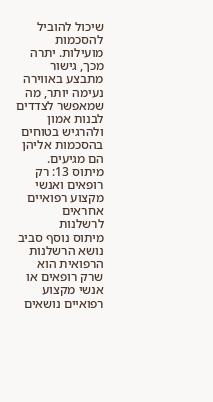שיכול להוביל להסכמות מועילות. יתרה מכך, גישור מתבצע באווירה נעימה יותר, מה שמאפשר לצדדים לבנות אמון ולהרגיש בטוחים בהסכמות אליהן הם מגיעים.
מיתוס 13: רק רופאים ואנשי מקצוע רפואיים אחראים לרשלנות
מיתוס נוסף סביב נושא הרשלנות הרפואית הוא שרק רופאים או אנשי מקצוע רפואיים נושאים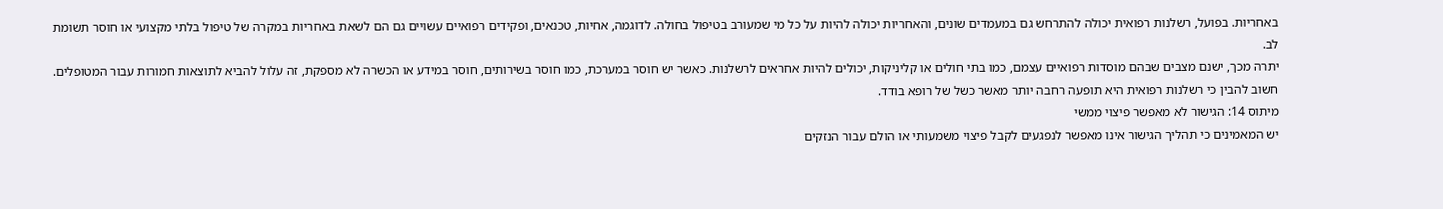באחריות. בפועל, רשלנות רפואית יכולה להתרחש גם במעמדים שונים, והאחריות יכולה להיות על כל מי שמעורב בטיפול בחולה. לדוגמה, אחיות, טכנאים, ופקידים רפואיים עשויים גם הם לשאת באחריות במקרה של טיפול בלתי מקצועי או חוסר תשומת לב.
יתרה מכך, ישנם מצבים שבהם מוסדות רפואיים עצמם, כמו בתי חולים או קליניקות, יכולים להיות אחראים לרשלנות. כאשר יש חוסר במערכת, כמו חוסר בשירותים, חוסר במידע או הכשרה לא מספקת, זה עלול להביא לתוצאות חמורות עבור המטופלים. חשוב להבין כי רשלנות רפואית היא תופעה רחבה יותר מאשר כשל של רופא בודד.
מיתוס 14: הגישור לא מאפשר פיצוי ממשי
יש המאמינים כי תהליך הגישור אינו מאפשר לנפגעים לקבל פיצוי משמעותי או הולם עבור הנזקים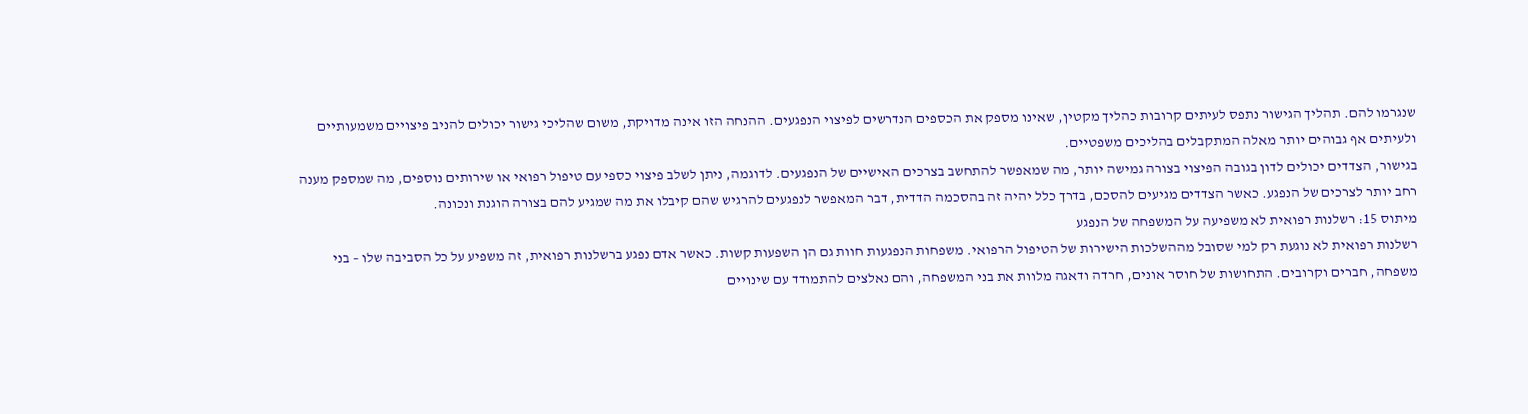שנגרמו להם. תהליך הגישור נתפס לעיתים קרובות כהליך מקטין, שאינו מספק את הכספים הנדרשים לפיצוי הנפגעים. ההנחה הזו אינה מדויקת, משום שהליכי גישור יכולים להניב פיצויים משמעותיים ולעיתים אף גבוהים יותר מאלה המתקבלים בהליכים משפטיים.
בגישור, הצדדים יכולים לדון בגובה הפיצוי בצורה גמישה יותר, מה שמאפשר להתחשב בצרכים האישיים של הנפגעים. לדוגמה, ניתן לשלב פיצוי כספי עם טיפול רפואי או שירותים נוספים, מה שמספק מענה רחב יותר לצרכים של הנפגע. כאשר הצדדים מגיעים להסכם, בדרך כלל יהיה זה בהסכמה הדדית, דבר המאפשר לנפגעים להרגיש שהם קיבלו את מה שמגיע להם בצורה הוגנת ונכונה.
מיתוס 15: רשלנות רפואית לא משפיעה על המשפחה של הנפגע
רשלנות רפואית לא נוגעת רק למי שסובל מההשלכות הישירות של הטיפול הרפואי. משפחות הנפגעות חוות גם הן השפעות קשות. כאשר אדם נפגע ברשלנות רפואית, זה משפיע על כל הסביבה שלו – בני משפחה, חברים וקרובים. התחושות של חוסר אונים, חרדה ודאגה מלוות את בני המשפחה, והם נאלצים להתמודד עם שינויים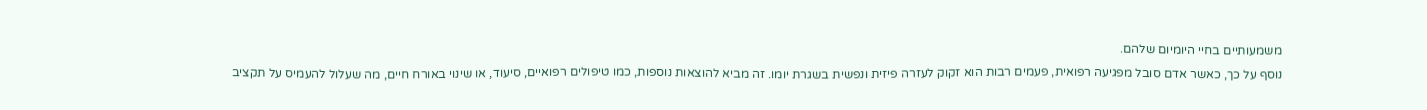משמעותיים בחיי היומיום שלהם.
נוסף על כך, כאשר אדם סובל מפגיעה רפואית, פעמים רבות הוא זקוק לעזרה פיזית ונפשית בשגרת יומו. זה מביא להוצאות נוספות, כמו טיפולים רפואיים, סיעוד, או שינוי באורח חיים, מה שעלול להעמיס על תקציב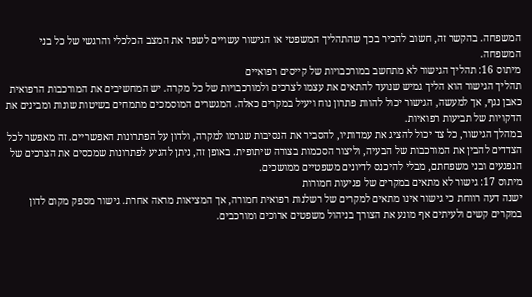המשפחה. בהקשר זה, חשוב להכיר בכך שהתהליך המשפטי או הגישור עשויים לשפר את המצב הכלכלי והרגשי של כל בני המשפחה.
מיתוס 16: תהליך הגישור לא מתחשב במורכבויות של קייסים רפואיים
תהליך הגישור הוא הליך גמיש שנועד להתאים את עצמו לצרכים ולמורכבויות של כל מקרה. יש המחשיבים את המורכבות הרפואית כאבן נגף, אך למעשה, הגישור יכול להוות פתרון נוח ויעיל במקרים כאלה. המגשרים המוסמכים מתמחים בשיטות שונות ומבינים את הדקויות של תביעות רפואיות.
במהלך הגישור, כל צד יכול להציג את עמדותיו, להסביר את הנסיבות שגרמו למקרה, ולדון על הפתרונות האפשריים. זה מאפשר לכל הצדדים להבין את המורכבות של הבעיה, וליצור הסכמות בצורה שיתופית. באופן זה, ניתן להגיע לפתרונות שמכסים את הצרכים של הנפגעים ובני משפחתם, מבלי להיכנס לדיונים משפטיים ממושכים.
מיתוס 17: גישור לא מתאים במקרים של פגיעות חמורות
ישנה דעה רווחת כי גישור אינו מתאים למקרים של רשלנות רפואית חמורה, אך המציאות מראה אחרת. גישור מספק מקום לדון במקרים קשים ולעיתים אף מונע את הצורך בניהול משפטים ארוכים ומורכבים.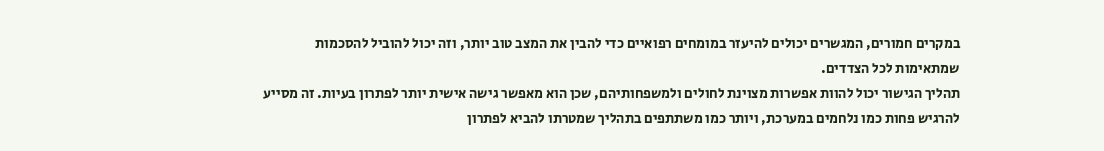במקרים חמורים, המגשרים יכולים להיעזר במומחים רפואיים כדי להבין את המצב טוב יותר, וזה יכול להוביל להסכמות שמתאימות לכל הצדדים.
תהליך הגישור יכול להוות אפשרות מצוינת לחולים ולמשפחותיהם, שכן הוא מאפשר גישה אישית יותר לפתרון בעיות. זה מסייע להרגיש פחות כמו נלחמים במערכת, ויותר כמו משתתפים בתהליך שמטרתו להביא לפתרון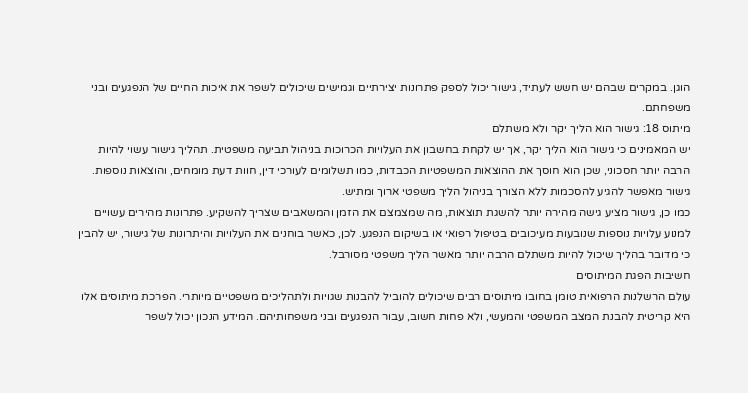הוגן. במקרים שבהם יש חשש לעתיד, גישור יכול לספק פתרונות יצירתיים וגמישים שיכולים לשפר את איכות החיים של הנפגעים ובני משפחתם.
מיתוס 18: גישור הוא הליך יקר ולא משתלם
יש המאמינים כי גישור הוא הליך יקר, אך יש לקחת בחשבון את העלויות הכרוכות בניהול תביעה משפטית. תהליך גישור עשוי להיות הרבה יותר חסכוני, שכן הוא חוסך את ההוצאות המשפטיות הכבדות, כמו תשלומים לעורכי דין, חוות דעת מומחים, והוצאות נוספות. גישור מאפשר להגיע להסכמות ללא הצורך בניהול הליך משפטי ארוך ומתיש.
כמו כן, גישור מציע גישה מהירה יותר להשגת תוצאות, מה שמצמצם את הזמן והמשאבים שצריך להשקיע. פתרונות מהירים עשויים למנוע עלויות נוספות שנובעות מעיכובים בטיפול רפואי או בשיקום הנפגע. לכן, כאשר בוחנים את העלויות והיתרונות של גישור, יש להבין כי מדובר בהליך שיכול להיות משתלם הרבה יותר מאשר הליך משפטי מסורבל.
חשיבות הפגת המיתוסים
עולם הרשלנות הרפואית טומן בחובו מיתוסים רבים שיכולים להוביל להבנות שגויות ולתהליכים משפטיים מיותרי. הפרכת מיתוסים אלו היא קריטית להבנת המצב המשפטי והמעשי, ולא פחות חשוב, עבור הנפגעים ובני משפחותיהם. המידע הנכון יכול לשפר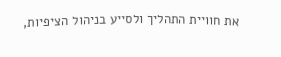את חוויית התהליך ולסייע בניהול הציפיות,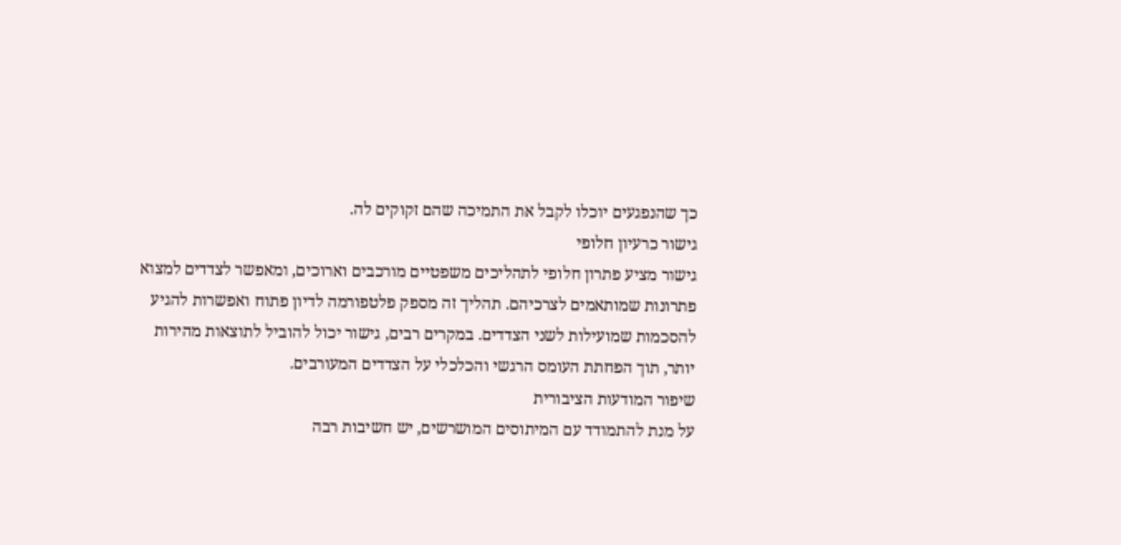כך שהנפגעים יוכלו לקבל את התמיכה שהם זקוקים לה.
גישור כרעיון חלופי
גישור מציע פתרון חלופי לתהליכים משפטיים מורכבים וארוכים, ומאפשר לצדדים למצוא פתרונות שמותאמים לצרכיהם. תהליך זה מספק פלטפורמה לדיון פתוח ואפשרות להגיע להסכמות שמועילות לשני הצדדים. במקרים רבים, גישור יכול להוביל לתוצאות מהירות יותר, תוך הפחתת העומס הרגשי והכלכלי על הצדדים המעורבים.
שיפור המודעות הציבורית
על מנת להתמודד עם המיתוסים המושרשים, יש חשיבות רבה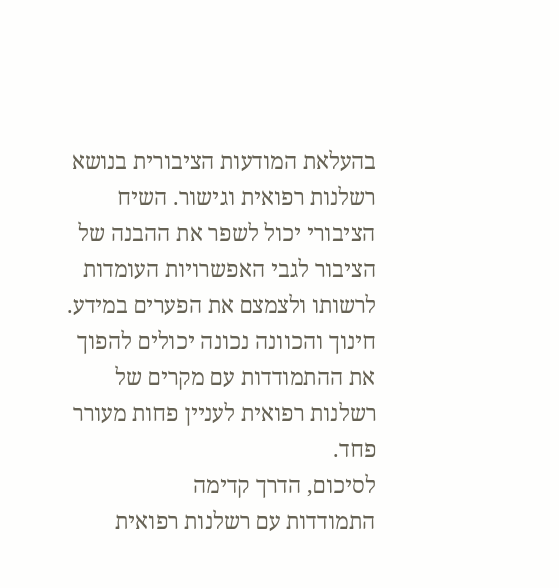בהעלאת המודעות הציבורית בנושא רשלנות רפואית וגישור. השיח הציבורי יכול לשפר את ההבנה של הציבור לגבי האפשרויות העומדות לרשותו ולצמצם את הפערים במידע. חינוך והכוונה נכונה יכולים להפוך את ההתמודדות עם מקרים של רשלנות רפואית לעניין פחות מעורר פחד.
לסיכום, הדרך קדימה
התמודדות עם רשלנות רפואית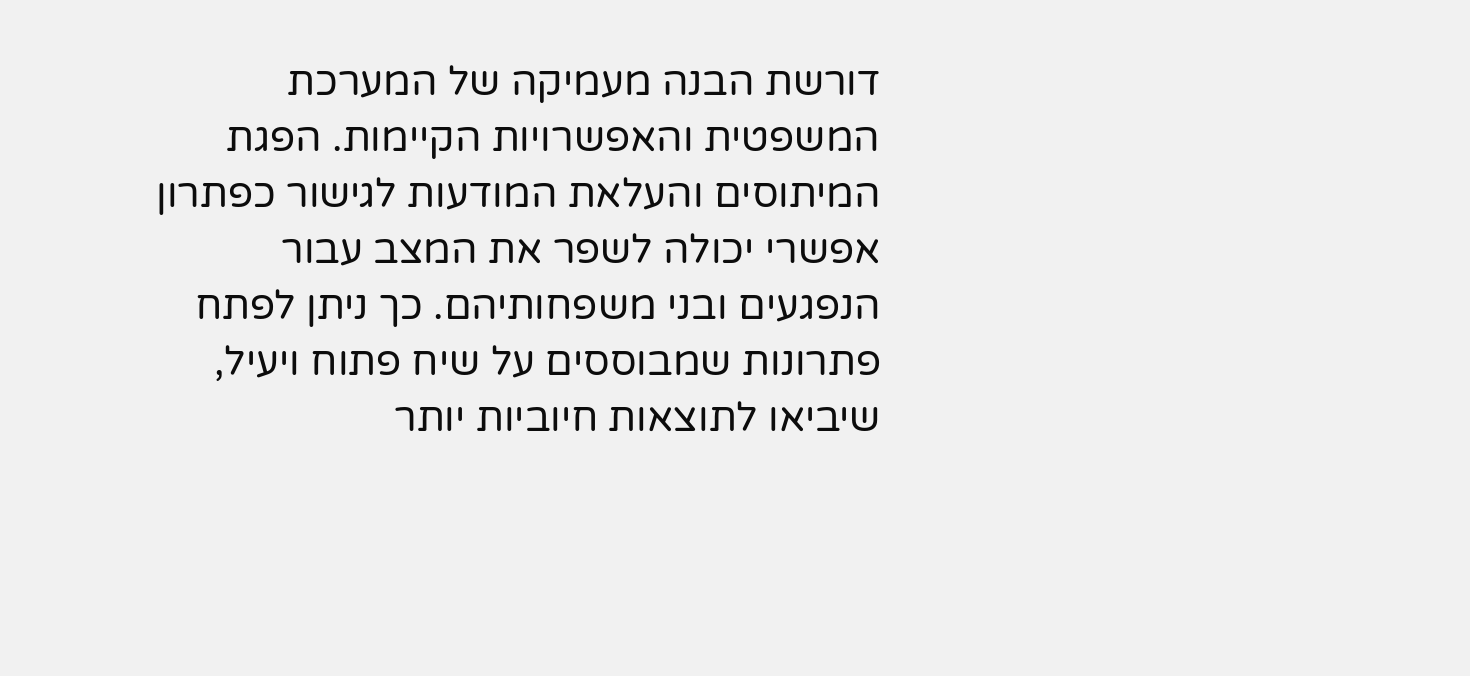דורשת הבנה מעמיקה של המערכת המשפטית והאפשרויות הקיימות. הפגת המיתוסים והעלאת המודעות לגישור כפתרון אפשרי יכולה לשפר את המצב עבור הנפגעים ובני משפחותיהם. כך ניתן לפתח פתרונות שמבוססים על שיח פתוח ויעיל, שיביאו לתוצאות חיוביות יותר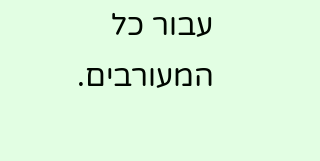עבור כל המעורבים.